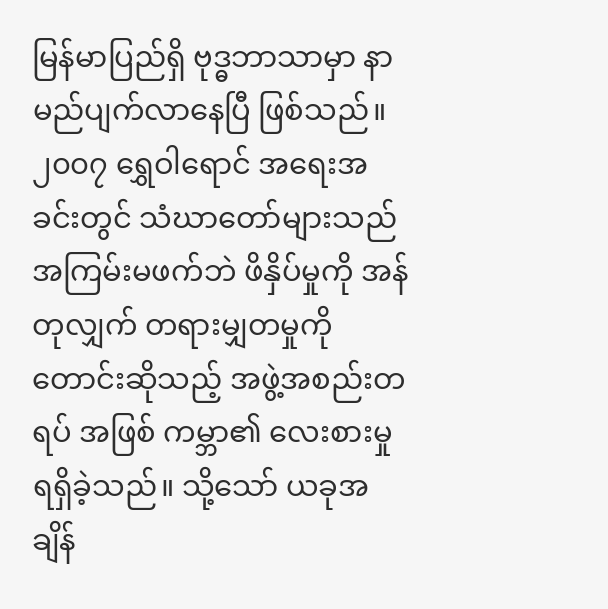မြန်မာပြည်ရှိ ဗုဒ္ဓဘာသာမှာ နာမည်ပျက်လာနေပြီ ဖြစ်သည်။ ၂၀၀၇ ရွှေဝါရောင် အရေးအခင်းတွင် သံဃာတော်များသည် အကြမ်းမဖက်ဘဲ ဖိနှိပ်မှုကို အန်တုလျှက် တရားမျှတမှုကို တောင်းဆိုသည့် အဖွဲ့အစည်းတရပ် အဖြစ် ကမ္ဘာ၏ လေးစားမှု ရရှိခဲ့သည်။ သို့သော် ယခုအချိန်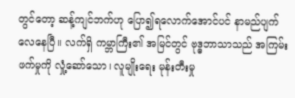တွင်တော့ ဆန့်ကျင်ဘက်ဟု ပြော၍ရလောက်အောင်ပင် နာမည်ပျက်လေနေပြီ။ လက်ရှိ ကမ္ဘာကြီး၏ အမြင်တွင် ဗုဒ္ဓဘာသာသည် အကြမ်းဖက်မှုကို လှုံ့ဆော်သော၊ လူမျိုးရေး မုန်းတီးမှု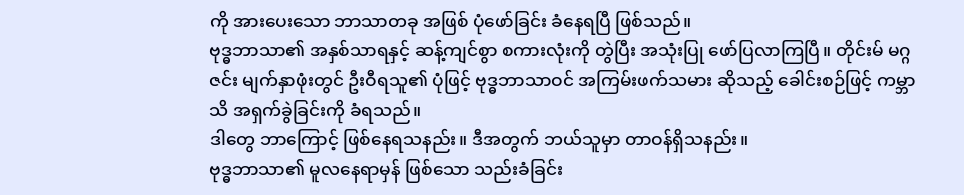ကို အားပေးသော ဘာသာတခု အဖြစ် ပုံဖော်ခြင်း ခံနေရပြီ ဖြစ်သည်။
ဗုဒ္ဓဘာသာ၏ အနှစ်သာရနှင့် ဆန့်ကျင်စွာ စကားလုံးကို တွဲပြီး အသုံးပြု ဖော်ပြလာကြပြီ။ တိုင်းမ် မဂ္ဂဇင်း မျက်နှာဖုံးတွင် ဦးဝီရသူ၏ ပုံဖြင့် ဗုဒ္ဓဘာသာဝင် အကြမ်းဖက်သမား ဆိုသည့် ခေါင်းစဉ်ဖြင့် ကမ္ဘာသိ အရှက်ခွဲခြင်းကို ခံရသည်။
ဒါတွေ ဘာကြောင့် ဖြစ်နေရသနည်း။ ဒီအတွက် ဘယ်သူမှာ တာဝန်ရှိသနည်း။
ဗုဒ္ဓဘာသာ၏ မူလနေရာမှန် ဖြစ်သော သည်းခံခြင်း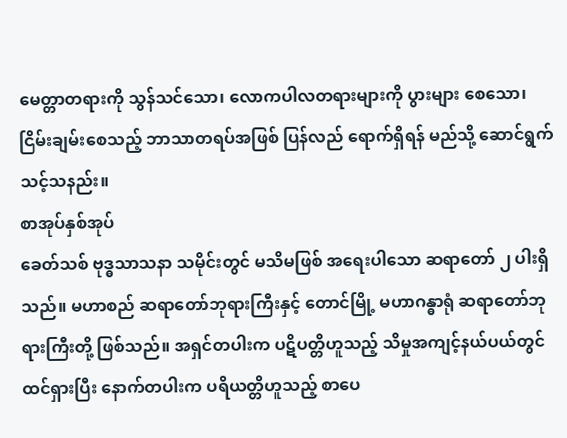မေတ္တာတရားကို သွန်သင်သော၊ လောကပါလတရားများကို ပွားများ စေသော၊ ငြိမ်းချမ်းစေသည့် ဘာသာတရပ်အဖြစ် ပြန်လည် ရောက်ရှိရန် မည်သို့ ဆောင်ရွက်သင့်သနည်း။
စာအုပ်နှစ်အုပ်
ခေတ်သစ် ဗုဒ္ဓသာသနာ သမိုင်းတွင် မသိမဖြစ် အရေးပါသော ဆရာတော် ၂ ပါးရှိသည်။ မဟာစည် ဆရာတော်ဘုရားကြီးနှင့် တောင်မြို့ မဟာဂန္ဓာရုံ ဆရာတော်ဘုရားကြီးတို့ ဖြစ်သည်။ အရှင်တပါးက ပဋိပတ္တိဟူသည့် သိမှုအကျင့်နယ်ပယ်တွင် ထင်ရှားပြီး နောက်တပါးက ပရိယတ္တိဟူသည့် စာပေ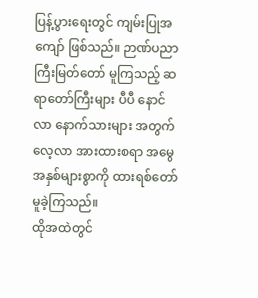ပြန့်ပွားရေးတွင် ကျမ်းပြုအကျော် ဖြစ်သည်။ ဉာဏ်ပညာကြီးမြတ်တော် မူကြသည့် ဆရာတော်ကြီးများ ပီပီ နောင်လာ နောက်သားများ အတွက် လေ့လာ အားထားစရာ အမွေအနှစ်များစွာကို ထားရစ်တော် မူခဲ့ကြသည်။
ထိုအထဲတွင်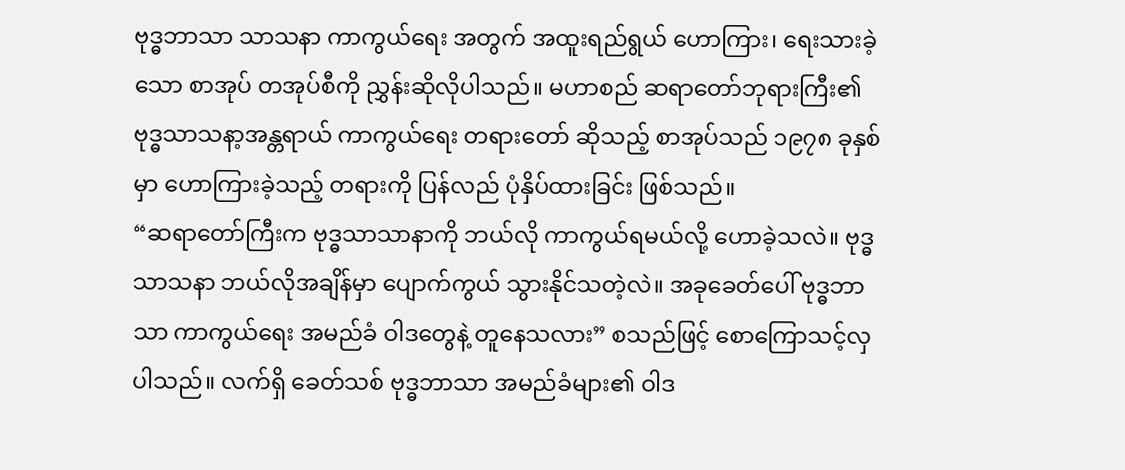ဗုဒ္ဓဘာသာ သာသနာ ကာကွယ်ရေး အတွက် အထူးရည်ရွယ် ဟောကြား၊ ရေးသားခဲ့သော စာအုပ် တအုပ်စီကို ညွှန်းဆိုလိုပါသည်။ မဟာစည် ဆရာတော်ဘုရားကြီး၏ ဗုဒ္ဓသာသနာ့အန္တရာယ် ကာကွယ်ရေး တရားတော် ဆိုသည့် စာအုပ်သည် ၁၉၇၈ ခုနှစ်မှာ ဟောကြားခဲ့သည့် တရားကို ပြန်လည် ပုံနှိပ်ထားခြင်း ဖြစ်သည်။
“ဆရာတော်ကြီးက ဗုဒ္ဓသာသာနာကို ဘယ်လို ကာကွယ်ရမယ်လို့ ဟောခဲ့သလဲ။ ဗုဒ္ဓသာသနာ ဘယ်လိုအချိန်မှာ ပျောက်ကွယ် သွားနိုင်သတဲ့လဲ။ အခုခေတ်ပေါ် ဗုဒ္ဓဘာသာ ကာကွယ်ရေး အမည်ခံ ဝါဒတွေနဲ့ တူနေသလား” စသည်ဖြင့် စောကြောသင့်လှပါသည်။ လက်ရှိ ခေတ်သစ် ဗုဒ္ဓဘာသာ အမည်ခံများ၏ ဝါဒ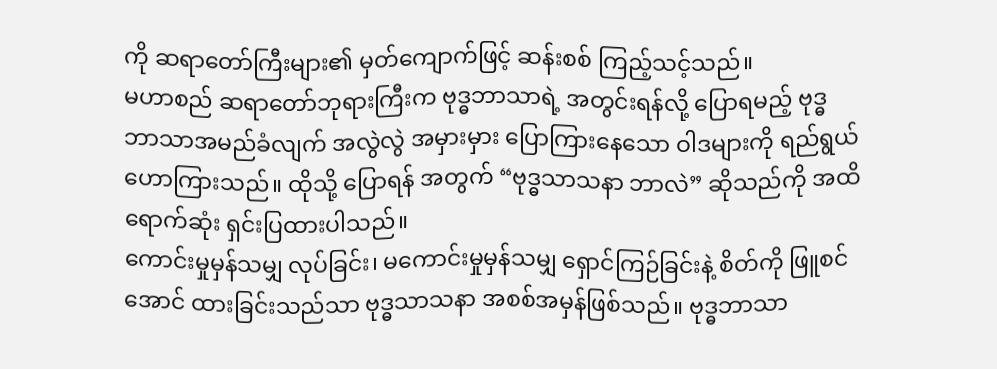ကို ဆရာတော်ကြီးများ၏ မှတ်ကျောက်ဖြင့် ဆန်းစစ် ကြည့်သင့်သည်။
မဟာစည် ဆရာတော်ဘုရားကြီးက ဗုဒ္ဓဘာသာရဲ့ အတွင်းရန်လို့ ပြောရမည့် ဗုဒ္ဓဘာသာအမည်ခံလျက် အလွဲလွဲ အမှားမှား ပြောကြားနေသော ဝါဒများကို ရည်ရွယ် ဟောကြားသည်။ ထိုသို့ ပြောရန် အတွက် “ဗုဒ္ဓသာသနာ ဘာလဲ” ဆိုသည်ကို အထိရောက်ဆုံး ရှင်းပြထားပါသည်။
ကောင်းမှုမှန်သမျှ လုပ်ခြင်း၊ မကောင်းမှုမှန်သမျှ ရှောင်ကြဉ်ခြင်းနဲ့ စိတ်ကို ဖြူစင်အောင် ထားခြင်းသည်သာ ဗုဒ္ဓသာသနာ အစစ်အမှန်ဖြစ်သည်။ ဗုဒ္ဓဘာသာ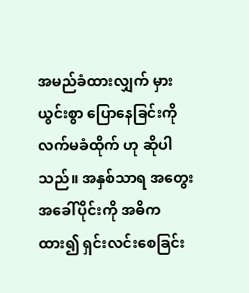အမည်ခံထားလျှက် မှားယွင်းစွာ ပြောနေခြင်းကို လက်မခံထိုက် ဟု ဆိုပါသည်။ အနှစ်သာရ အတွေးအခေါ်ပိုင်းကို အဓိကထား၍ ရှင်းလင်းစေခြင်း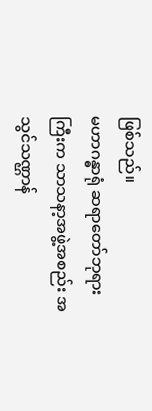ဖြစ်သည်။
မဟာဂန္ဓာရုံ ဆရာတော်ဘုရားကြီးက သာသနာ့အဖွဲ့အစည်း အသွင်သဏ္ဌာန်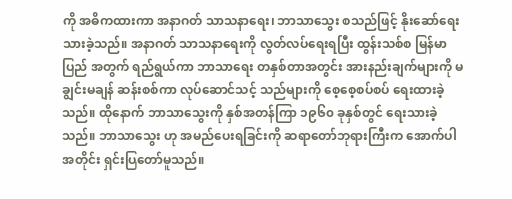ကို အဓိကထားကာ အနာဂတ် သာသနာရေး၊ ဘာသာသွေး စသည်ဖြင့် နိုးဆော်ရေးသားခဲ့သည်။ အနာဂတ် သာသနာရေးကို လွတ်လပ်ရေးရပြီး ထွန်းသစ်စ မြန်မာပြည် အတွက် ရည်ရွယ်ကာ ဘာသာရေး တနှစ်တာအတွင်း အားနည်းချက်များကို မချွင်းမချန် ဆန်းစစ်ကာ လုပ်ဆောင်သင့် သည်များကို စေ့စေ့စပ်စပ် ရေးထားခဲ့သည်။ ထိုနောက် ဘာသာသွေးကို နှစ်အတန်ကြာ ၁၉၆၀ ခုနှစ်တွင် ရေးသားခဲ့သည်။ ဘာသာသွေး ဟု အမည်ပေးရခြင်းကို ဆရာတော်ဘုရားကြီးက အောက်ပါအတိုင်း ရှင်းပြတော်မူသည်။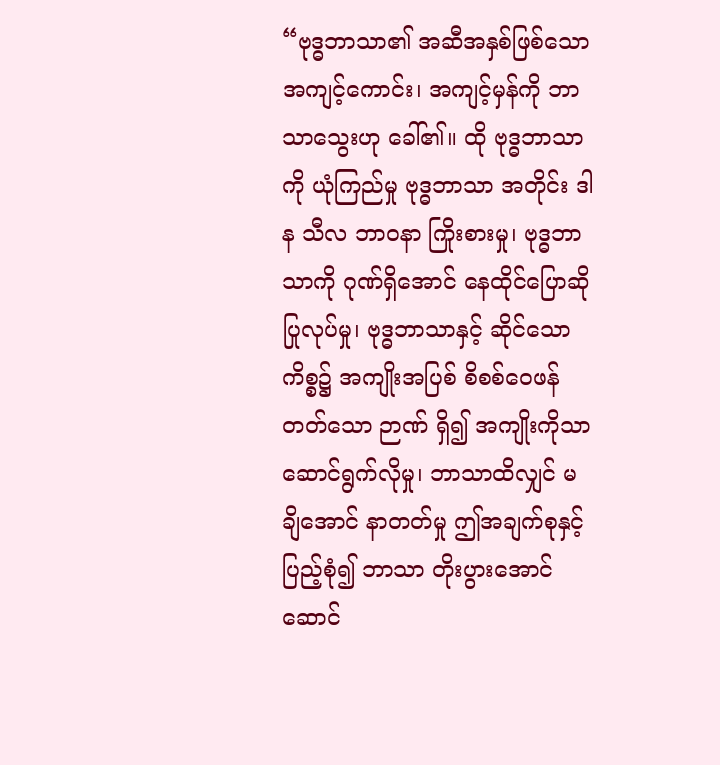“ဗုဒ္ဓဘာသာ၏ အဆီအနှစ်ဖြစ်သော အကျင့်ကောင်း၊ အကျင့်မှန်ကို ဘာသာသွေးဟု ခေါ်၏။ ထို ဗုဒ္ဓဘာသာကို ယုံကြည်မှု ဗုဒ္ဓဘာသာ အတိုင်း ဒါန သီလ ဘာဝနာ ကြိုးစားမှု၊ ဗုဒ္ဓဘာသာကို ဂုဏ်ရှိအောင် နေထိုင်ပြောဆို ပြုလုပ်မှု၊ ဗုဒ္ဓဘာသာနှင့် ဆိုင်သော ကိစ္စ၌ အကျိုးအပြစ် စိစစ်ဝေဖန်တတ်သော ဉာဏ် ရှိ၍ အကျိုးကိုသာ ဆောင်ရွက်လိုမှု၊ ဘာသာထိလျှင် မချိအောင် နာတတ်မှု ဤအချက်စုနှင့် ပြည့်စုံ၍ ဘာသာ တိုးပွားအောင် ဆောင်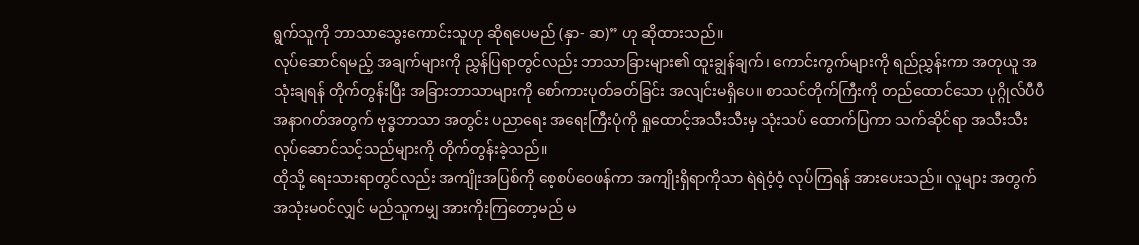ရွက်သူကို ဘာသာသွေးကောင်းသူဟု ဆိုရပေမည် (နှာ- ဆ)” ဟု ဆိုထားသည်။
လုပ်ဆောင်ရမည့် အချက်များကို ညွှန်ပြရာတွင်လည်း ဘာသာခြားများ၏ ထူးချွန်ချက်၊ ကောင်းကွက်များကို ရည်ညွှန်းကာ အတုယူ အသုံးချရန် တိုက်တွန်းပြီး အခြားဘာသာများကို စော်ကားပုတ်ခတ်ခြင်း အလျင်းမရှိပေ။ စာသင်တိုက်ကြီးကို တည်ထောင်သော ပုဂ္ဂိုလ်ပီပီ အနာဂတ်အတွက် ဗုဒ္ဓဘာသာ အတွင်း ပညာရေး အရေးကြီးပုံကို ရှုထောင့်အသီးသီးမှ သုံးသပ် ထောက်ပြကာ သက်ဆိုင်ရာ အသီးသီး လုပ်ဆောင်သင့်သည်များကို တိုက်တွန်းခဲ့သည်။
ထိုသို့ ရေးသားရာတွင်လည်း အကျိုးအပြစ်ကို စေ့စပ်ဝေဖန်ကာ အကျိုးရှိရာကိုသာ ရဲရဲဝံ့ဝံ့ လုပ်ကြရန် အားပေးသည်။ လူများ အတွက် အသုံးမဝင်လျှင် မည်သူကမျှ အားကိုးကြတော့မည် မ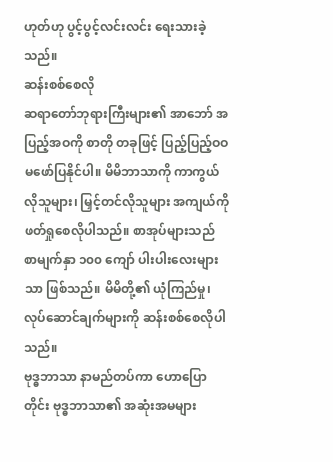ဟုတ်ဟု ပွင့်ပွင့်လင်းလင်း ရေးသားခဲ့သည်။
ဆန်းစစ်စေလို
ဆရာတော်ဘုရားကြီးများ၏ အာဘော် အပြည့်အဝကို စာတို တခုဖြင့် ပြည့်ပြည့်ဝဝ မဖော်ပြနိုင်ပါ။ မိမိဘာသာကို ကာကွယ်လိုသူများ၊ မြှင့်တင်လိုသူများ အကျယ်ကို ဖတ်ရှုစေလိုပါသည်။ စာအုပ်များသည် စာမျက်နှာ ၁၀၀ ကျော် ပါးပါးလေးများသာ ဖြစ်သည်။ မိမိတို့၏ ယုံကြည်မှု၊ လုပ်ဆောင်ချက်များကို ဆန်းစစ်စေလိုပါသည်။
ဗုဒ္ဓဘာသာ နာမည်တပ်ကာ ဟောပြောတိုင်း ဗုဒ္ဓဘာသာ၏ အဆုံးအမများ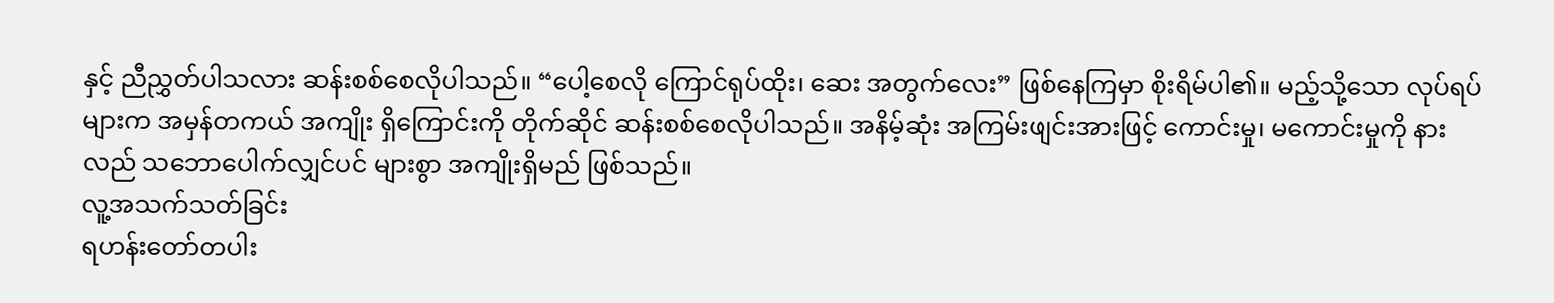နှင့် ညီညွှတ်ပါသလား ဆန်းစစ်စေလိုပါသည်။ “ပေါ့စေလို ကြောင်ရုပ်ထိုး၊ ဆေး အတွက်လေး” ဖြစ်နေကြမှာ စိုးရိမ်ပါ၏။ မည့်သို့သော လုပ်ရပ်များက အမှန်တကယ် အကျိုး ရှိကြောင်းကို တိုက်ဆိုင် ဆန်းစစ်စေလိုပါသည်။ အနိမ့်ဆုံး အကြမ်းဖျင်းအားဖြင့် ကောင်းမှု၊ မကောင်းမှုကို နားလည် သဘောပေါက်လျှင်ပင် များစွာ အကျိုးရှိမည် ဖြစ်သည်။
လူ့အသက်သတ်ခြင်း
ရဟန်းတော်တပါး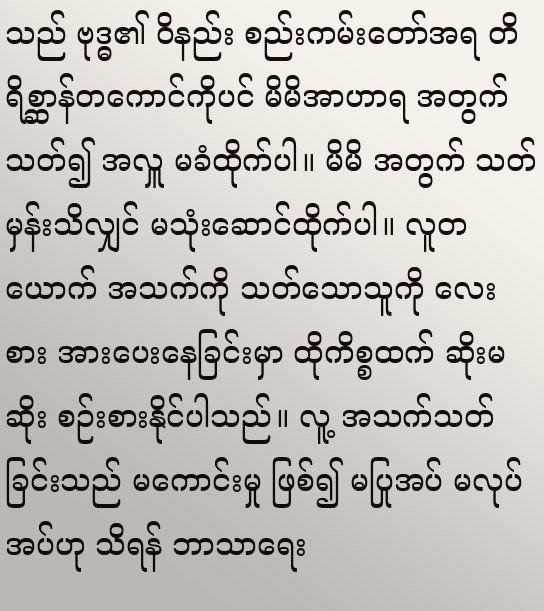သည် ဗုဒ္ဓ၏ ဝိနည်း စည်းကမ်းတော်အရ တိရိစ္ဆာန်တကောင်ကိုပင် မိမိအာဟာရ အတွက် သတ်၍ အလှူ မခံထိုက်ပါ။ မိမိ အတွက် သတ်မှန်းသိလျှင် မသုံးဆောင်ထိုက်ပါ။ လူတယောက် အသက်ကို သတ်သောသူကို လေးစား အားပေးနေခြင်းမှာ ထိုကိစ္စထက် ဆိုးမဆိုး စဉ်းစားနိုင်ပါသည်။ လူ့ အသက်သတ်ခြင်းသည် မကောင်းမှု ဖြစ်၍ မပြုအပ် မလုပ်အပ်ဟု သိရန် ဘာသာရေး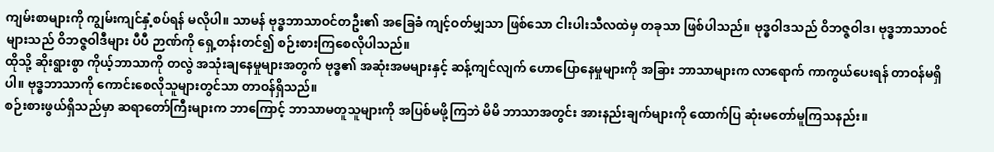ကျမ်းစာများကို ကျွမ်းကျင်နှံ့စပ်ရန် မလိုပါ။ သာမန် ဗုဒ္ဓဘာသာဝင်တဦး၏ အခြေခံ ကျင့်ဝတ်မျှသာ ဖြစ်သော ငါးပါးသီလထဲမှ တခုသာ ဖြစ်ပါသည်။ ဗုဒ္ဓဝါဒသည် ဝိဘဇ္ဇဝါဒ၊ ဗုဒ္ဓဘာသာဝင်များသည် ဝိဘဇ္ဇဝါဒီများ ပီပီ ဉာဏ်ကို ရှေ့တန်းတင်၍ စဉ်းစားကြစေလိုပါသည်။
ထိုသို့ ဆိုးရွားစွာ ကိုယ့်ဘာသာကို တလွဲ အသုံးချနေမှုများအတွက် ဗုဒ္ဓ၏ အဆုံးအမများနှင့် ဆန့်ကျင်လျက် ဟောပြောနေမှုများကို အခြား ဘာသာများက လာရောက် ကာကွယ်ပေးရန် တာဝန်မရှိပါ။ ဗုဒ္ဓဘာသာကို ကောင်းစေလိုသူများတွင်သာ တာဝန်ရှိသည်။
စဉ်းစားဖွယ်ရှိသည်မှာ ဆရာတော်ကြီးများက ဘာကြောင့် ဘာသာမတူသူများကို အပြစ်မဖို့ကြဘဲ မိမိ ဘာသာအတွင်း အားနည်းချက်များကို ထောက်ပြ ဆုံးမတော်မူကြသနည်း။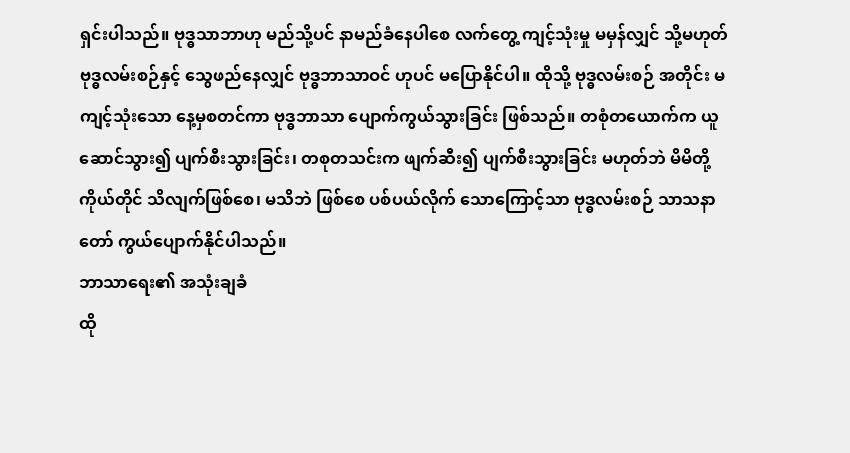ရှင်းပါသည်။ ဗုဒ္ဓသာဘာဟု မည်သို့ပင် နာမည်ခံနေပါစေ လက်တွေ့ ကျင့်သုံးမှု မမှန်လျှင် သို့မဟုတ် ဗုဒ္ဓလမ်းစဉ်နှင့် သွေဖည်နေလျှင် ဗုဒ္ဓဘာသာဝင် ဟုပင် မပြောနိုင်ပါ။ ထိုသို့ ဗုဒ္ဓလမ်းစဉ် အတိုင်း မကျင့်သုံးသော နေ့မှစတင်ကာ ဗုဒ္ဓဘာသာ ပျောက်ကွယ်သွားခြင်း ဖြစ်သည်။ တစုံတယောက်က ယူဆောင်သွား၍ ပျက်စီးသွားခြင်း၊ တစုတသင်းက ဖျက်ဆီး၍ ပျက်စီးသွားခြင်း မဟုတ်ဘဲ မိမိတို့ကိုယ်တိုင် သိလျက်ဖြစ်စေ၊ မသိဘဲ ဖြစ်စေ ပစ်ပယ်လိုက် သောကြောင့်သာ ဗုဒ္ဓလမ်းစဉ် သာသနာတော် ကွယ်ပျောက်နိုင်ပါသည်။
ဘာသာရေး၏ အသုံးချခံ
ထို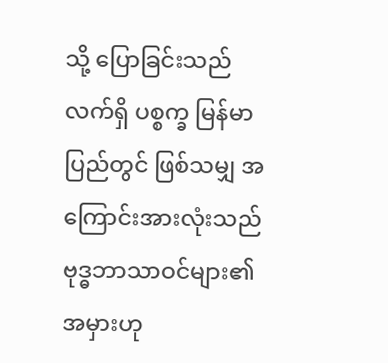သို့ ပြောခြင်းသည် လက်ရှိ ပစ္စက္ခ မြန်မာပြည်တွင် ဖြစ်သမျှ အကြောင်းအားလုံးသည် ဗုဒ္ဓဘာသာဝင်များ၏ အမှားဟု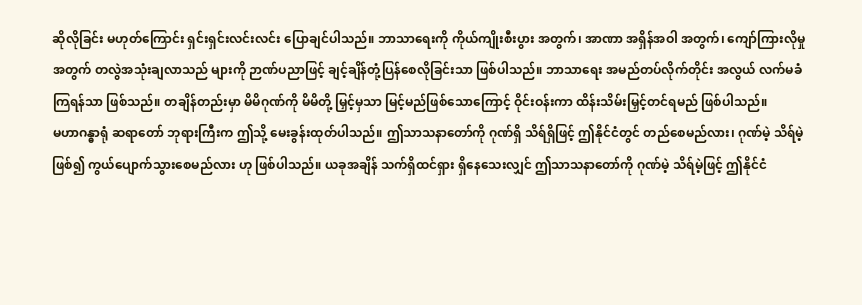ဆိုလိုခြင်း မဟုတ်ကြောင်း ရှင်းရှင်းလင်းလင်း ပြောချင်ပါသည်။ ဘာသာရေးကို ကိုယ်ကျိုးစီးပွား အတွက်၊ အာဏာ အရှိန်အဝါ အတွက်၊ ကျော်ကြားလိုမှု အတွက် တလွဲအသုံးချလာသည် များကို ဉာဏ်ပညာဖြင့် ချင့်ချိန်တုံ့ပြန်စေလိုခြင်းသာ ဖြစ်ပါသည်။ ဘာသာရေး အမည်တပ်လိုက်တိုင်း အလွယ် လက်မခံကြရန်သာ ဖြစ်သည်။ တချိန်တည်းမှာ မိမိဂုဏ်ကို မိမိတို့ မြှင့်မှသာ မြင့်မည်ဖြစ်သောကြောင့် ဝိုင်းဝန်းကာ ထိန်းသိမ်းမြှင့်တင်ရမည် ဖြစ်ပါသည်။
မဟာဂန္ဓာရုံ ဆရာတော် ဘုရားကြီးက ဤသို့ မေးခွန်းထုတ်ပါသည်။ ဤသာသနာတော်ကို ဂုဏ်ရှိ သိရ်ရှိဖြင့် ဤနိုင်ငံတွင် တည်စေမည်လား၊ ဂုဏ်မဲ့ သိရ်မဲ့ ဖြစ်၍ ကွယ်ပျောက်သွားစေမည်လား ဟု ဖြစ်ပါသည်။ ယခုအချိန် သက်ရှိထင်ရှား ရှိနေသေးလျှင် ဤသာသနာတော်ကို ဂုဏ်မဲ့ သိရ်မဲ့ဖြင့် ဤနိုင်ငံ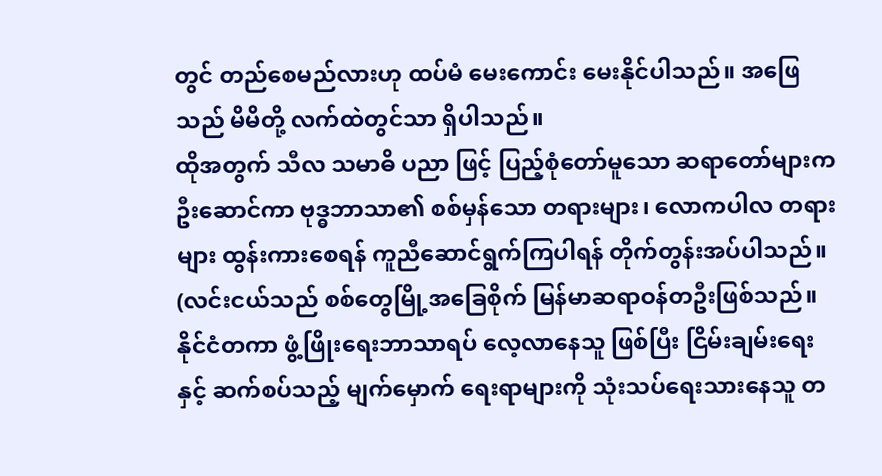တွင် တည်စေမည်လားဟု ထပ်မံ မေးကောင်း မေးနိုင်ပါသည်။ အဖြေသည် မိမိတို့ လက်ထဲတွင်သာ ရှိပါသည်။
ထိုအတွက် သီလ သမာဓိ ပညာ ဖြင့် ပြည့်စုံတော်မူသော ဆရာတော်များက ဦးဆောင်ကာ ဗုဒ္ဓဘာသာ၏ စစ်မှန်သော တရားများ၊ လောကပါလ တရားများ ထွန်းကားစေရန် ကူညီဆောင်ရွက်ကြပါရန် တိုက်တွန်းအပ်ပါသည်။
(လင်းငယ်သည် စစ်တွေမြို့အခြေစိုက် မြန်မာဆရာဝန်တဦးဖြစ်သည်။ နိုင်ငံတကာ ဖွံ့ဖြိုးရေးဘာသာရပ် လေ့လာနေသူ ဖြစ်ပြီး ငြိမ်းချမ်းရေးနှင့် ဆက်စပ်သည့် မျက်မှောက် ရေးရာများကို သုံးသပ်ရေးသားနေသူ တ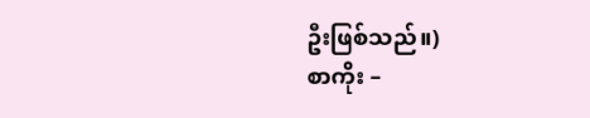ဦးဖြစ်သည်။)
စာကိုး –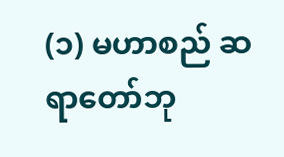(၁) မဟာစည် ဆရာတော်ဘု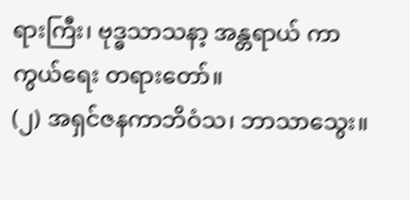ရားကြီး၊ ဗုဒ္ဓသာသနာ့ အန္တရာယ် ကာကွယ်ရေး တရားတော်။
(၂) အရှင်ဇနကာဘိဝံသ၊ ဘာသာသွေး။